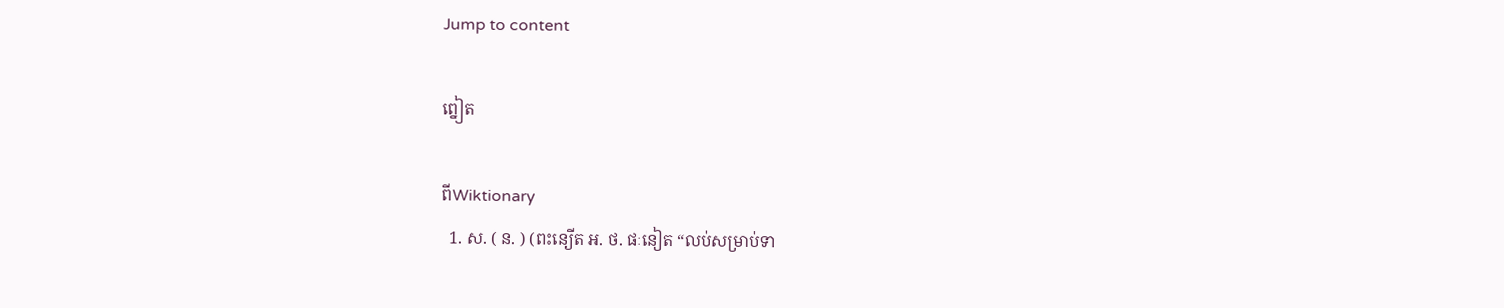Jump to content

ព្នៀត

ពីWiktionary
  1. ស. ( ន. ) (ពះន្យើត អ. ថ. ផៈនៀត “លប់សម្រាប់ទា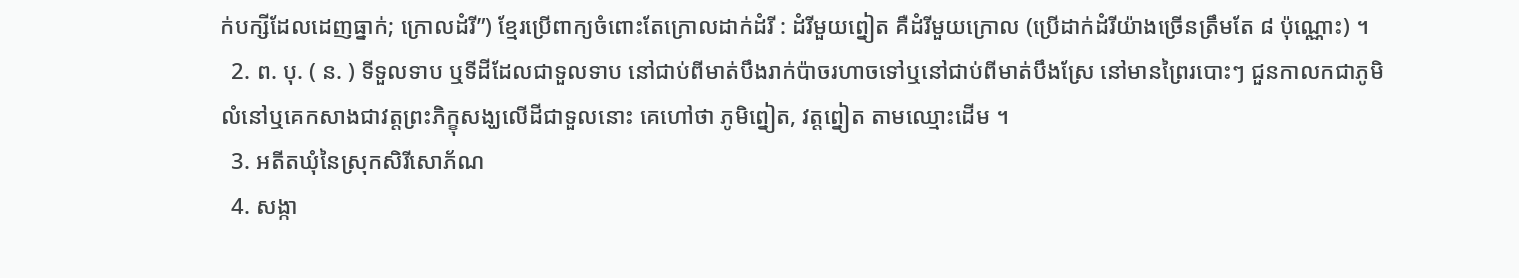ក់បក្សីដែលដេញធ្នាក់; ក្រោលដំរី”) ខ្មែរប្រើពាក្យចំពោះតែក្រោលដាក់ដំរី : ដំរីមួយព្នៀត គឺដំរីមួយក្រោល (ប្រើដាក់ដំរីយ៉ាងច្រើនត្រឹមតែ ៨ ប៉ុណ្ណោះ) ។
  2. ព. បុ. ( ន. ) ទីទួលទាប ឬទីដីដែលជាទួលទាប នៅជាប់ពីមាត់បឹងរាក់ប៉ាចរហាចទៅឬនៅជាប់ពីមាត់បឹងស្រែ នៅមានព្រៃរបោះៗ ជួនកាលកជាភូមិលំនៅឬគេកសាងជាវត្តព្រះភិក្ខុសង្ឃលើដីជាទួលនោះ គេហៅថា ភូមិព្នៀត, វត្តព្នៀត តាមឈ្មោះដើម ។
  3. អតីតឃុំនៃស្រុកសិរីសោភ័ណ
  4. សង្កា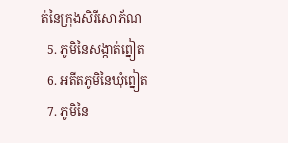ត់នៃក្រុងសិរីសោភ័ណ
  5. ភូមិនៃសង្កាត់ព្នៀត
  6. អតីតភូមិនៃឃុំព្នៀត
  7. ភូមិនៃ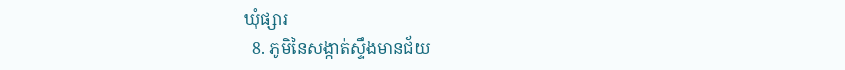ឃុំផ្សារ
  8. ភូមិនៃសង្កាត់ស្ទឹងមានជ័យ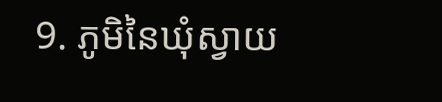9. ភូមិនៃឃុំស្វាយ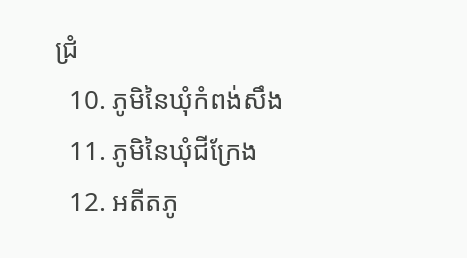ជ្រំ
  10. ភូមិនៃឃុំកំពង់សឹង
  11. ភូមិនៃឃុំជីក្រែង
  12. អតីតភូ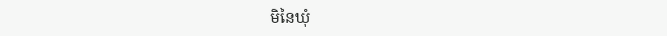មិនៃឃុំ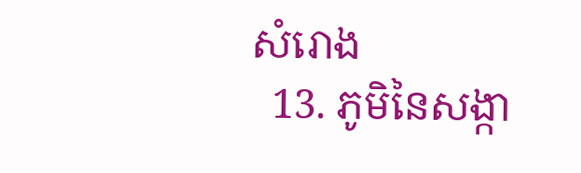សំរោង
  13. ភូមិនៃសង្កា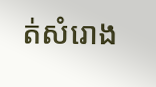ត់សំរោង